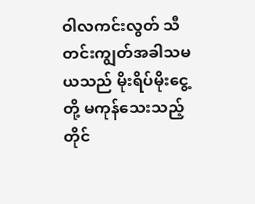ဝါလကင်းလွတ် သီတင်းကျွတ်အခါသမယသည် မိုးရိပ်မိုးငွေ့တို့ မကုန်သေးသည့်တိုင်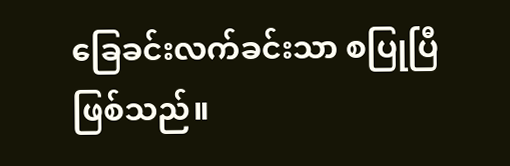ခြေခင်းလက်ခင်းသာ စပြုပြီဖြစ်သည်။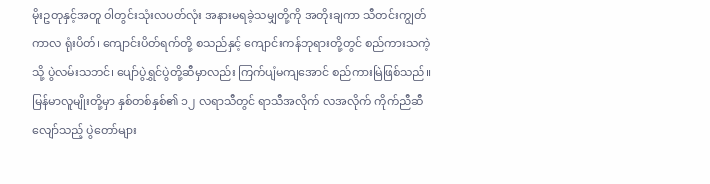မိုးဥတုနှင့်အတူ ဝါတွင်းသုံးလပတ်လုံး အနားမရခဲ့သမျှတို့ကို အတိုးချကာ သီတင်းကျွတ်ကာလ ရုံးပိတ်၊ ကျောင်းပိတ်ရက်တို့ စသည်နှင့် ကျောင်းကန်ဘုရားတို့တွင် စည်ကားသကဲ့သို့ ပွဲလမ်းသဘင်၊ ပျော်ပွဲရွှင်ပွဲတို့ဆီမှာလည်း ကြက်ပျံမကျအောင် စည်ကားမြဲဖြစ်သည်။ မြန်မာလူမျိုးတို့မှာ နှစ်တစ်နှစ်၏ ၁၂ လရာသီတွင် ရာသီအလိုက် လအလိုက် ကိုက်ညီဆီလျော်သည့် ပွဲတော်များ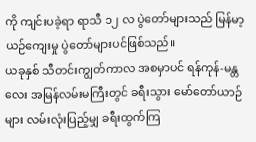ကို ကျင်းပခဲ့ရာ ရာသီ ၁၂ လ ပွဲတော်များသည် မြန်မာ့ယဉ်ကျေးမှု ပွဲတော်များပင်ဖြစ်သည်။
ယခုနှစ် သီတင်းကျွတ်ကာလ အစမှာပင် ရန်ကုန်-မန္တလေး အမြန်လမ်းမကြီးတွင် ခရီးသွား မော်တော်ယာဉ်များ လမ်းလုံးပြည့်မျှ ခရီးထွက်ကြ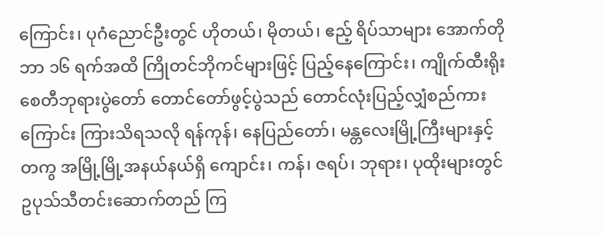ကြောင်း၊ ပုဂံညောင်ဦးတွင် ဟိုတယ်၊ မိုတယ်၊ ဧည့် ရိပ်သာများ အောက်တိုဘာ ၁၆ ရက်အထိ ကြိုတင်ဘိုကင်များဖြင့် ပြည့်နေကြောင်း၊ ကျိုက်ထီးရိုး စေတီဘုရားပွဲတော် တောင်တော်ဖွင့်ပွဲသည် တောင်လုံးပြည့်လျှံစည်ကားကြောင်း ကြားသိရသလို ရန်ကုန်၊ နေပြည်တော်၊ မန္တလေးမြို့ကြီးများနှင့်တကွ အမြို့မြို့အနယ်နယ်ရှိ ကျောင်း၊ ကန်၊ ဇရပ်၊ ဘုရား၊ ပုထိုးများတွင် ဥပုသ်သီတင်းဆောက်တည် ကြ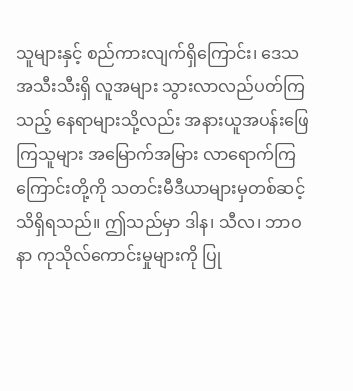သူများနှင့် စည်ကားလျက်ရှိကြောင်း၊ ဒေသအသီးသီးရှိ လူအများ သွားလာလည်ပတ်ကြသည့် နေရာများသို့လည်း အနားယူအပန်းဖြေ ကြသူများ အမြောက်အမြား လာရောက်ကြကြောင်းတို့ကို သတင်းမီဒီယာများမှတစ်ဆင့် သိရှိရသည်။ ဤသည်မှာ ဒါန၊ သီလ၊ ဘာဝနာ ကုသိုလ်ကောင်းမှုများကို ပြု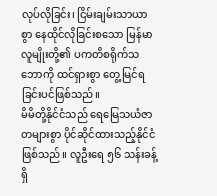လုပ်လိုခြင်း၊ ငြိမ်းချမ်းသာယာစွာ နေထိုင်လိုခြင်းစသော မြန်မာလူမျိုးတို့၏ ပကတိစရိုက်သဘောကို ထင်ရှားစွာ တွေ့မြင်ရခြင်းပင်ဖြစ်သည်။
မိမိတို့နိုင်ငံသည် ရေမြေသယံဇာတများစွာ ပိုင်ဆိုင်ထားသည့်နိုင်ငံဖြစ်သည်။ လူဦးရေ ၅၆ သန်းခန့်ရှိ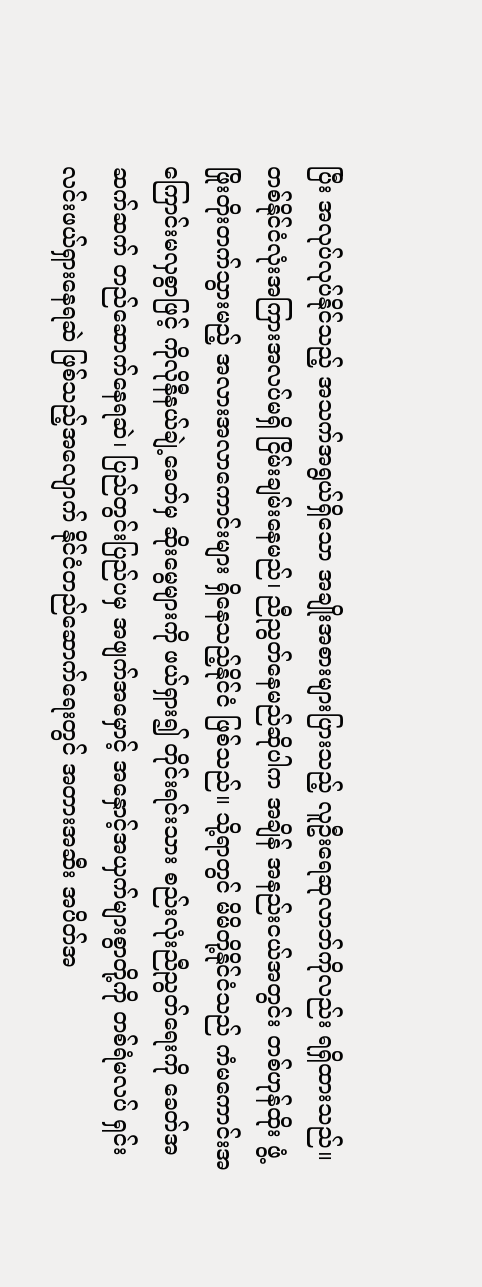ပြီး အလုပ်လုပ်နိုင်သည့် အသက်အရွယ်ရှိသော အချိုးအစားများပြားသည့် လူဦးရေဆုလာဘ်ကိုလည်း ရရှိထားသည်။ တစ်နိုင်ငံလုံးအကြားအလပ်မရှိ ငြိမ်းချမ်းနေမည်၊ ညီညွတ်နေမည်ဆိုပါက အချိန် အနည်းငယ်အတွင်း တစ်ဟုန်ထိုး ဖွံ့ဖြိုးတိုးတက်သွားမည့် အလားအလာကောင်းများ ရှိနေသည့်နိုင်ငံ ဖြစ်သည်။ သို့ရာတွင် မိမိတို့နိုင်ငံသည် ကံမကောင်းအကြောင်းမလှစွာဖြင့် ကိုလိုနီနယ်ချဲ့ခေတ်မှ ဆိုးမွေများကို ဖယ်ရှား၍ တိုင်းရင်းသား စည်းလုံးညီညွတ်ရေးကို ခေတ်အဆက်ဆက် တည်ဆောက်နေရဆဲ၊ ပြည်တွင်းပြည်ပမှ အဖျက်အမှောင့် အနှောင့်အယှက်များစွာတို့ကို တစ်ရံမလပ် ရှင်းလင်းဖယ်ရှားနေရဆဲ ဖြစ်သည့်အလျောက် နိုင်ငံတည်ဆောက်ရေးတွင် အတားအဆီး အပိတ်အ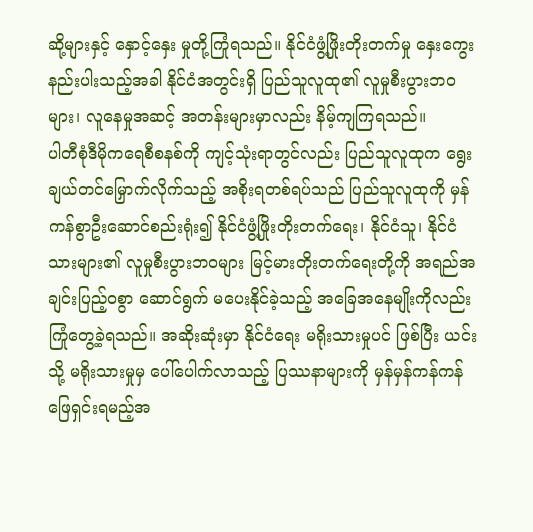ဆို့များနှင့် နှောင့်နှေး မှုတို့ကြုံရသည်။ နိုင်ငံဖွံ့ဖြိုးတိုးတက်မှု နှေးကွေးနည်းပါးသည့်အခါ နိုင်ငံအတွင်းရှိ ပြည်သူလူထု၏ လူမှုစီးပွားဘဝများ၊ လူနေမှုအဆင့် အတန်းများမှာလည်း နိမ့်ကျကြရသည်။
ပါတီစုံဒီမိုကရေစီစနစ်ကို ကျင့်သုံးရာတွင်လည်း ပြည်သူလူထုက ရွေးချယ်တင်မြှောက်လိုက်သည့် အစိုးရတစ်ရပ်သည် ပြည်သူလူထုကို မှန်ကန်စွာဦးဆောင်စည်းရုံး၍ နိုင်ငံဖွံ့ဖြိုးတိုးတက်ရေး၊ နိုင်ငံသူ၊ နိုင်ငံသားများ၏ လူမှုစီးပွားဘဝများ မြင့်မားတိုးတက်ရေးတို့ကို အရည်အချင်းပြည့်ဝစွာ ဆောင်ရွက် မပေးနိုင်ခဲ့သည့် အခြေအနေမျိုးကိုလည်း ကြုံတွေ့ခဲ့ရသည်။ အဆိုးဆုံးမှာ နိုင်ငံရေး မရိုးသားမှုပင် ဖြစ်ပြီး ယင်းသို့ မရိုးသားမှုမှ ပေါ်ပေါက်လာသည့် ပြဿနာများကို မှန်မှန်ကန်ကန် ဖြေရှင်းရမည့်အ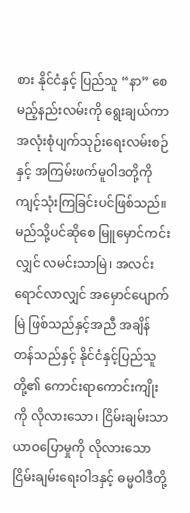စား နိုင်ငံနှင့် ပြည်သူ “နာ” စေမည့်နည်းလမ်းကို ရွေးချယ်ကာ အလုံးစုံပျက်သုဉ်းရေးလမ်းစဉ်နှင့် အကြမ်းဖက်မူဝါဒတို့ကို ကျင့်သုံးကြခြင်းပင်ဖြစ်သည်။
မည်သို့ပင်ဆိုစေ မြူမှောင်ကင်းလျှင် လမင်းသာမြဲ၊ အလင်းရောင်လာလျှင် အမှောင်ပျောက်မြဲ ဖြစ်သည်နှင့်အညီ အချိန်တန်သည်နှင့် နိုင်ငံနှင့်ပြည်သူတို့၏ ကောင်းရာကောင်းကျိုးကို လိုလားသော၊ ငြိမ်းချမ်းသာယာဝပြောမှုကို လိုလားသော ငြိမ်းချမ်းရေးဝါဒနှင့် ဓမ္မဝါဒီတို့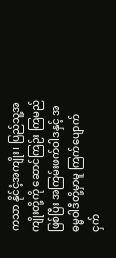ကသာ နိုင်ငံ့အကျိုး၊ ပြည်သူ့အကျိုးတို့ကို ဆောင်ကြဉ်း ကြမည်ဖြစ်ပြီး အကြမ်းဖက်ဝါဒနှင့် အဓမ္မဝါဒီတို့မှာမူ ကြက်ပျောက် ငှက်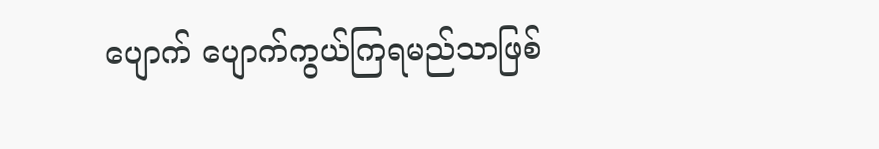ပျောက် ပျောက်ကွယ်ကြရမည်သာဖြစ်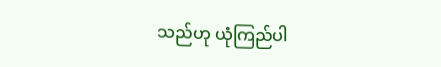သည်ဟု ယုံကြည်ပါ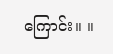ကြောင်း။ ။